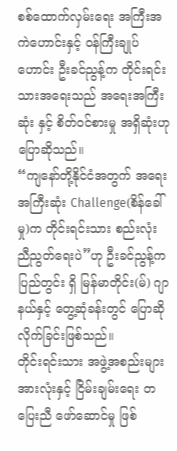စစ်ထောက်လှမ်းရေး အကြီးအကဲဟောင်းနှင့် ဝန်ကြီးချုပ်ဟောင်း ဦးခင်ညွန့်က တိုင်းရင်းသားအရေးသည် အရေးအကြီးဆုံး နှင့် စိတ်ဝင်စားမှု အရှိဆုံးဟု ပြောဆိုသည်။
“ကျနော်တို့နိုင်ငံအတွက် အရေးအကြီးဆုံး Challenge(စိန်ခေါ်မှု)က တိုင်းရင်းသား စည်းလုံး ညီညွတ်ရေးပဲ”ဟု ဦးခင်ညွန့်က ပြည်တွင်း ရှိ မြန်မာတိုင်း(မ်) ဂျာနယ်နှင့် တွေ့ဆုံခန်းတွင် ပြောဆိုလိုက်ခြင်းဖြစ်သည်။
တိုင်းရင်းသား အဖွဲ့အစည်းများ အားလုံးနှင့် ငြိမ်းချမ်းရေး တပြေးညီ ဖော်ဆောင်မှု ဖြစ်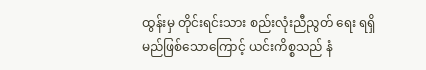ထွန်းမှ တိုင်းရင်းသား စည်းလုံးညီညွတ် ရေး ရရှိမည်ဖြစ်သောကြောင့် ယင်းကိစ္စသည် နံ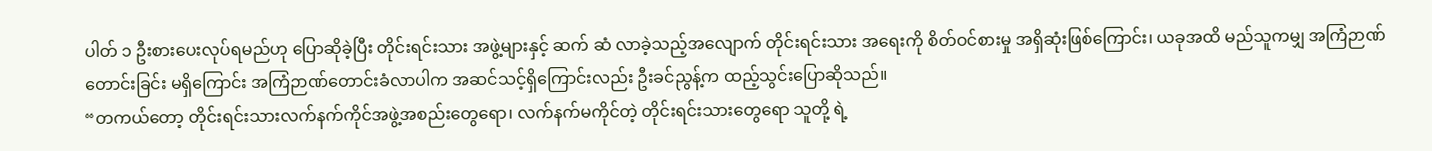ပါတ် ၁ ဦးစားပေးလုပ်ရမည်ဟု ပြောဆိုခဲ့ပြီး တိုင်းရင်းသား အဖွဲ့များနှင့် ဆက် ဆံ လာခဲ့သည့်အလျောက် တိုင်းရင်းသား အရေးကို စိတ်ဝင်စားမှု အရှိဆုံးဖြစ်ကြောင်း၊ ယခုအထိ မည်သူကမျှ အကြံဉာဏ် တောင်းခြင်း မရှိကြောင်း အကြံဉာဏ်တောင်းခံလာပါက အဆင်သင့်ရှိကြောင်းလည်း ဦးခင်ညွန့်က ထည့်သွင်းပြောဆိုသည်။
“တကယ်တော့ တိုင်းရင်းသားလက်နက်ကိုင်အဖွဲ့အစည်းတွေရော၊ လက်နက်မကိုင်တဲ့ တိုင်းရင်းသားတွေရော သူတို့ ရဲ့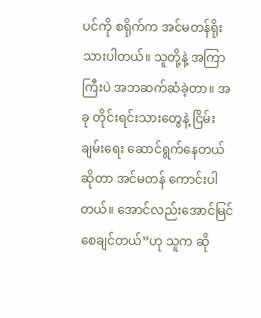ပင်ကို စရိုက်က အင်မတန်ရိုးသားပါတယ်။ သူတို့နဲ့ အကြာကြီးပဲ အဘဆက်ဆံခဲ့တာ။ အခု တိုင်းရင်းသားတွေနဲ့ ငြိမ်းချမ်းရေး ဆောင်ရွက်နေတယ်ဆိုတာ အင်မတန် ကောင်းပါတယ်။ အောင်လည်းအောင်မြင်စေချင်တယ်”ဟု သူက ဆို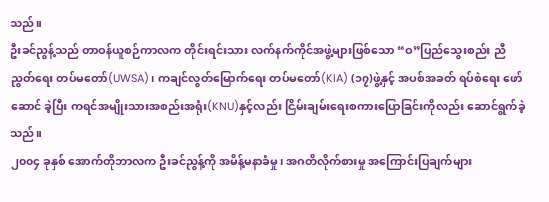သည်။
ဦးခင်ညွန့်သည် တာဝန်ယူစဉ်ကာလက တိုင်းရင်းသား လက်နက်ကိုင်အဖွဲ့များဖြစ်သော “ဝ”ပြည်သွေးစည်း ညီညွတ်ရေး တပ်မတော်(UWSA)၊ ကချင်လွတ်မြောက်ရေး တပ်မတော်(KIA) (၁၇)ဖွဲ့နှင့် အပစ်အခတ် ရပ်စဲရေး ဖော်ဆောင် ခဲ့ပြီး ကရင်အမျိုးသားအစည်းအရုံး(KNU)နှင့်လည်း ငြိမ်းချမ်းရေးစကားပြောခြင်းကိုလည်း ဆောင်ရွက်ခဲ့သည်။
၂၀၀၄ ခုနှစ် အောက်တိုဘာလက ဦးခင်ညွန့်ကို အမိန့်မနာခံမှု၊ အဂတိလိုက်စားမှု အကြောင်းပြချက်များ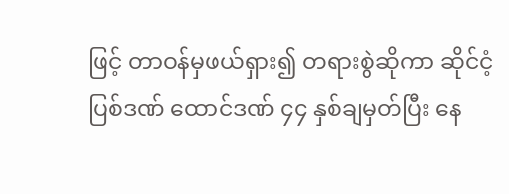ဖြင့် တာဝန်မှဖယ်ရှား၍ တရားစွဲဆိုကာ ဆိုင်ငံ့ပြစ်ဒဏ် ထောင်ဒဏ် ၄၄ နှစ်ချမှတ်ပြီး နေ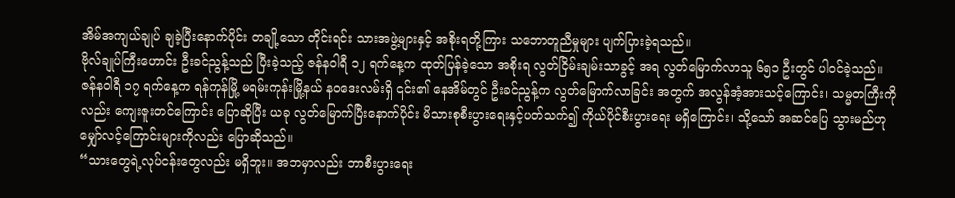အိမ်အကျယ်ချုပ် ချခဲ့ပြီးနောက်ပိုင်း တချို့သော တိုင်းရင်း သားအဖွဲ့များနှင့် အစိုးရတို့ကြား သဘောတူညီမှုများ ပျက်ပြားခဲ့ရသည်။
ဗိုလ်ချုပ်ကြီးဟောင်း ဦးခင်ညွန့်သည် ပြီးခဲ့သည့် ဇန်နဝါရီ ၁၂ ရက်နေ့က ထုတ်ပြန်ခဲ့သော အစိုးရ လွတ်ငြိမ်းချမ်းသာခွင့် အရ လွတ်မြောက်လာသူ ၆၅၁ ဦးတွင် ပါဝင်ခဲ့သည်။
ဇန်နဝါရီ ၁၇ ရက်နေ့က ရန်ကုန်မြို့ မရမ်းကုန်းမြို့နယ် နဝဒေးလမ်းရှိ ၎င်း၏ နေအိမ်တွင် ဦးခင်ညွန့်က လွတ်မြောက်လာခြင်း အတွက် အလွန်အံ့အားသင့်ကြောင်း၊ သမ္မတကြီးကိုလည်း ကျေးဇူးတင်ကြောင်း ပြောဆိုပြီး ယခု လွတ်မြောက်ပြီးနောက်ပိုင်း မိသားစုစီးပွားရေးနှင့်ပတ်သက်၍ ကိုယ်ပိုင်စီးပွားရေး မရှိကြောင်း၊ သို့သော် အဆင်ပြေ သွားမည်ဟု မျှော်လင့်ကြောင်းများကိုလည်း ပြောဆိုသည်။
“သားတွေရဲ့လုပ်ငန်းတွေလည်း မရှိဘူး။ အဘမှာလည်း ဘာစီးပွားရေး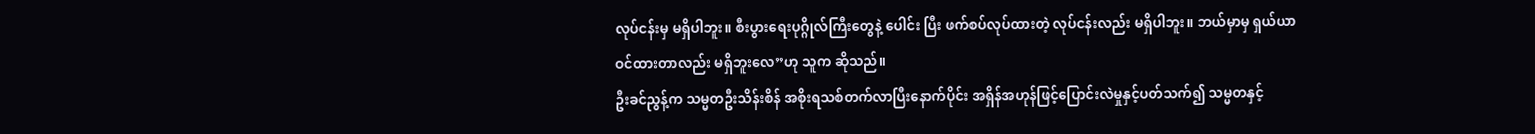လုပ်ငန်းမှ မရှိပါဘူး။ စီးပွားရေးပုဂ္ဂိုလ်ကြီးတွေနဲ့ ပေါင်း ပြီး ဖက်စပ်လုပ်ထားတဲ့ လုပ်ငန်းလည်း မရှိပါဘူး။ ဘယ်မှာမှ ရှယ်ယာ ဝင်ထားတာလည်း မရှိဘူးလေ”ဟု သူက ဆိုသည်။
ဦးခင်ညွန့်က သမ္မတဦးသိန်းစိန် အစိုးရသစ်တက်လာပြီးနောက်ပိုင်း အရှိန်အဟုန်ဖြင့်ပြောင်းလဲမှုနှင့်ပတ်သက်၍ သမ္မတနှင့်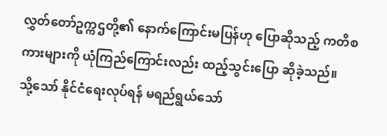လွှတ်တော်ဥက္ကဌတို့၏ နောက်ကြောင်းမပြန်ဟု ပြောဆိုသည့် ကတိစကားများကို ယုံကြည်ကြောင်းလည်း ထည့်သွင်းပြော ဆိုခဲ့သည်။
သို့သော် နိုင်ငံရေးလုပ်ရန် မရည်ရွယ်သော်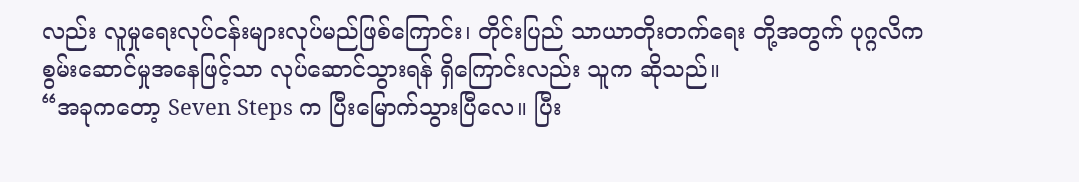လည်း လူမှုရေးလုပ်ငန်းများလုပ်မည်ဖြစ်ကြောင်း၊ တိုင်းပြည် သာယာတိုးတက်ရေး တို့အတွက် ပုဂ္ဂလိက စွမ်းဆောင်မှုအနေဖြင့်သာ လုပ်ဆောင်သွားရန် ရှိကြောင်းလည်း သူက ဆိုသည်။
“အခုကတော့ Seven Steps က ပြီးမြောက်သွားပြီလေ။ ပြီး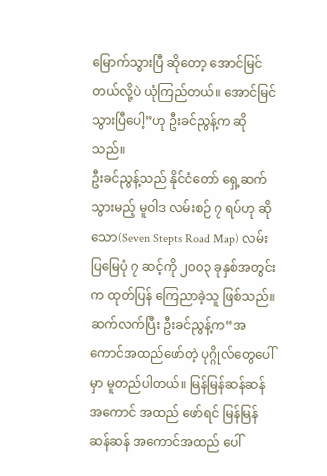မြောက်သွားပြီ ဆိုတော့ အောင်မြင်တယ်လို့ပဲ ယုံကြည်တယ်။ အောင်မြင်သွားပြီပေါ့”ဟု ဦးခင်ညွန့်က ဆိုသည်။
ဦးခင်ညွန့်သည် နိုင်ငံတော် ရှေ့ဆက်သွားမည့် မူဝါဒ လမ်းစဉ် ၇ ရပ်ဟု ဆိုသော(Seven Stepts Road Map) လမ်းပြမြေပုံ ၇ ဆင့်ကို ၂၀၀၃ ခုနှစ်အတွင်းက ထုတ်ပြန် ကြေညာခဲ့သူ ဖြစ်သည်။
ဆက်လက်ပြီး ဦးခင်ညွန့်က“အကောင်အထည်ဖော်တဲ့ ပုဂ္ဂိုလ်တွေပေါ်မှာ မူတည်ပါတယ်။ မြန်မြန်ဆန်ဆန် အကောင် အထည် ဖော်ရင် မြန်မြန်ဆန်ဆန် အကောင်အထည် ပေါ်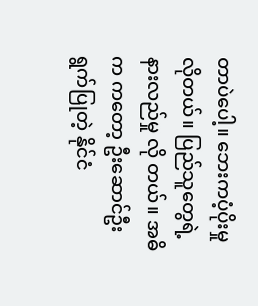တာပဲပေါ့။ ဘေးကပံ့ပိုးမှု လိုတယ်။ ပြည်သူတွေရဲ့နားလည်မှု လို တယ်။ အဓိက ကတော့ ဦးဆောင်ဦးရွက်ပြုတဲ့ နိုင်ငံ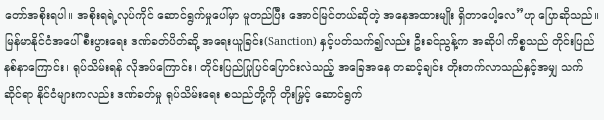တော်အစိုးရပါ။ အစိုးရရဲ့လုပ်ကိုင် ဆောင်ရွက်မှုပေါ်မှာ မူတည်ပြီး အောင်မြင်တယ်ဆိုတဲ့ အနေအထားမျိုး ရှိတာပေါ့လေ”ဟု ပြောဆိုသည်။
မြန်မာနိုင်ငံအပေါ် စီးပွားရေး ဒဏ်ခတ်ပိတ်ဆို့ အရေးယူခြင်း(Sanction) နှင့်ပတ်သက်၍လည်း ဦးခင်ညွန့်က အဆိုပါ ကိစ္စသည် တိုင်းပြည်နစ်နာကြောင်း၊ ရုပ်သိမ်းရန် လိုအပ်ကြောင်း၊ တိုင်းပြည်ပြုပြင်ပြောင်းလဲသည့် အခြေအနေ တဆင့်ချင်း တိုးတက်လာသည်နှင့်အမျှ သက်ဆိုင်ရာ နိုင်ငံများကလည်း ဒဏ်ခတ်မှု ရုပ်သိမ်းရေး စသည်တို့ကို တိုးမြှင့် ဆောင်ရွက်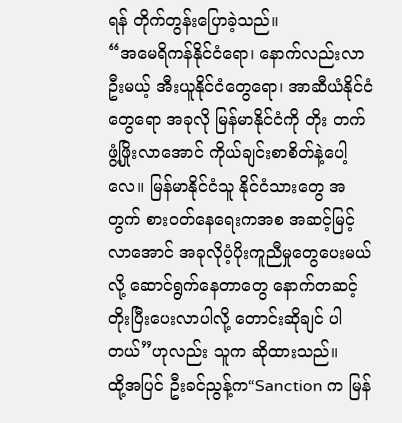ရန် တိုက်တွန်းပြောခဲ့သည်။
“အမေရိကန်နိုင်ငံရော၊ နောက်လည်းလာဦးမယ့် အီးယူနိုင်ငံတွေရော၊ အာဆီယံနိုင်ငံတွေရော အခုလို မြန်မာနိုင်ငံကို တိုး တက် ဖွံ့ဖြိုးလာအောင် ကိုယ်ချင်းစာစိတ်နဲ့ပေါ့လေ။ မြန်မာနိုင်ငံသူ နိုင်ငံသားတွေ အတွက် စားဝတ်နေရေးကအစ အဆင့်မြင့် လာအောင် အခုလိုပံ့ပိုးကူညီမှုတွေပေးမယ်လို့ ဆောင်ရွက်နေတာတွေ နောက်တဆင့်တိုးပြီးပေးလာပါလို့ တောင်းဆိုချင် ပါတယ်”ဟုလည်း သူက ဆိုထားသည်။
ထို့အပြင် ဦးခင်ညွန့်က“Sanction က မြန်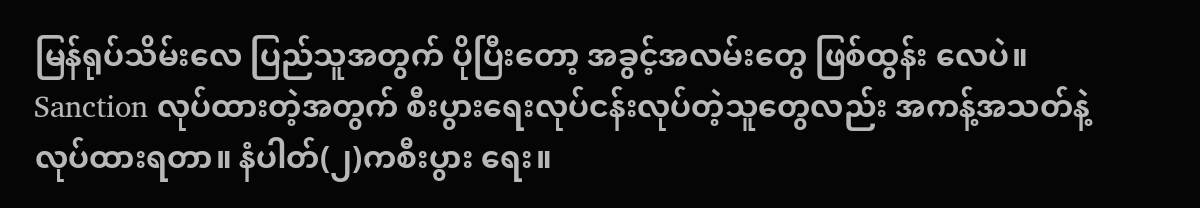မြန်ရုပ်သိမ်းလေ ပြည်သူအတွက် ပိုပြီးတော့ အခွင့်အလမ်းတွေ ဖြစ်ထွန်း လေပဲ။ Sanction လုပ်ထားတဲ့အတွက် စီးပွားရေးလုပ်ငန်းလုပ်တဲ့သူတွေလည်း အကန့်အသတ်နဲ့လုပ်ထားရတာ။ နံပါတ်(၂)ကစီးပွား ရေး။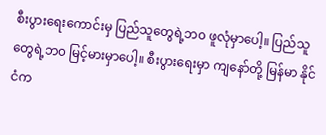စီးပွားရေးကောင်းမှ ပြည်သူတွေရဲ့ဘ၀ ဖူလုံမှာပေါ့။ ပြည်သူတွေရဲ့ဘ၀ မြင့်မားမှာပေါ့။ စီးပွားရေးမှာ ကျနော်တို့ မြန်မာ နိုင်ငံက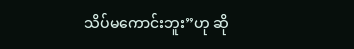သိပ်မကောင်းဘူး”ဟု ဆို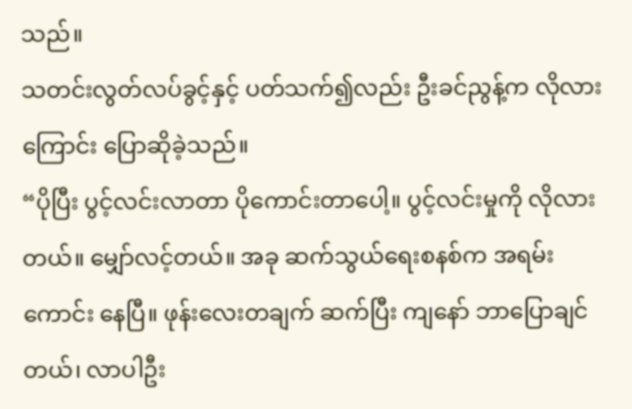သည်။
သတင်းလွတ်လပ်ခွင့်နှင့် ပတ်သက်၍လည်း ဦးခင်ညွန့်က လိုလားကြောင်း ပြောဆိုခဲ့သည်။
“ပိုပြီး ပွင့်လင်းလာတာ ပိုကောင်းတာပေါ့။ ပွင့်လင်းမှုကို လိုလားတယ်။ မျှော်လင့်တယ်။ အခု ဆက်သွယ်ရေးစနစ်က အရမ်းကောင်း နေပြီ။ ဖုန်းလေးတချက် ဆက်ပြီး ကျနော် ဘာပြောချင်တယ်၊ လာပါဦး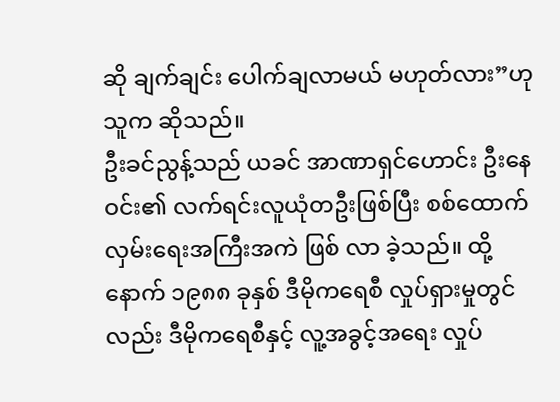ဆို ချက်ချင်း ပေါက်ချလာမယ် မဟုတ်လား”ဟု သူက ဆိုသည်။
ဦးခင်ညွန့်သည် ယခင် အာဏာရှင်ဟောင်း ဦးနေဝင်း၏ လက်ရင်းလူယုံတဦးဖြစ်ပြီး စစ်ထောက်လှမ်းရေးအကြီးအကဲ ဖြစ် လာ ခဲ့သည်။ ထို့နောက် ၁၉၈၈ ခုနှစ် ဒီမိုကရေစီ လှုပ်ရှားမှုတွင်လည်း ဒီမိုကရေစီနှင့် လူ့အခွင့်အရေး လှုပ်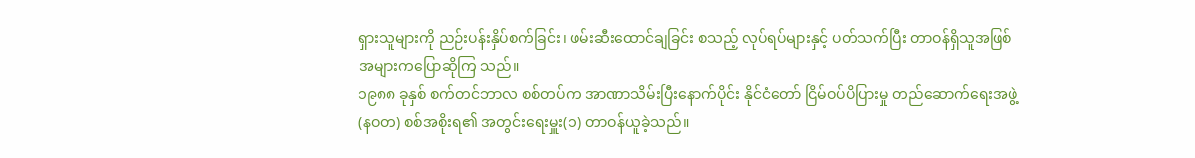ရှားသူများကို ညဉ်းပန်းနှိပ်စက်ခြင်း၊ ဖမ်းဆီးထောင်ချခြင်း စသည့် လုပ်ရပ်များနှင့် ပတ်သက်ပြီး တာဝန်ရှိသူအဖြစ် အများကပြောဆိုကြ သည်။
၁၉၈၈ ခုနှစ် စက်တင်ဘာလ စစ်တပ်က အာဏာသိမ်းပြီးနောက်ပိုင်း နိုင်ငံတော် ငြိမ်ဝပ်ပိပြားမှု တည်ဆောက်ရေးအဖွဲ့(နဝတ) စစ်အစိုးရ၏ အတွင်းရေးမှူး(၁) တာဝန်ယူခဲ့သည်။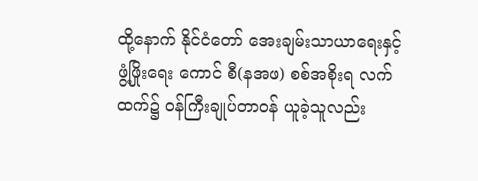ထို့နောက် နိုင်ငံတော် အေးချမ်းသာယာရေးနှင့် ဖွံ့ဖြိုးရေး ကောင် စီ(နအဖ) စစ်အစိုးရ လက်ထက်၌ ဝန်ကြီးချုပ်တာဝန် ယူခဲ့သူလည်း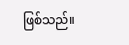ဖြစ်သည်။